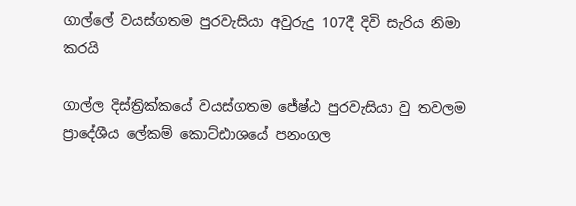ගාල්ලේ වයස්ගතම පුරවැසියා අවුරුදු 107දී දිවි සැරිය නිමා කරයි

ගාල්ල දිස්ත්‍රික්කයේ වයස්ගතම ජේෂ්ඨ පුරවැසියා වු තවලම ප්‍රාදේශීය ලේකම් කොට්ඪාශයේ පනංගල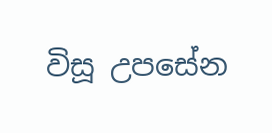විසූ උපසේන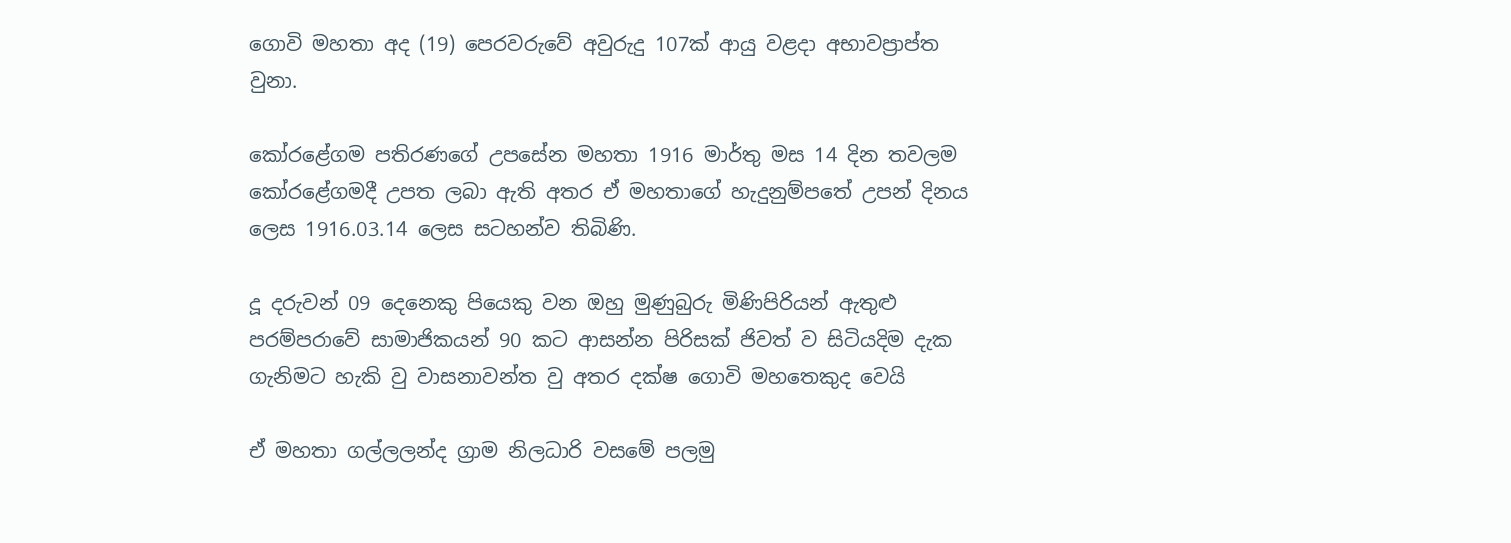ගොවි මහතා අද (19) පෙරවරුවේ අවුරුදු 107ක් ආයු වළදා අභාවප්‍රාප්ත වුනා.

කෝරළේගම පතිරණගේ උපසේන මහතා 1916 මාර්තු මස 14 දින තවලම කෝරළේගමදී උපත ලබා ඇති අතර ඒ මහතාගේ හැදුනුම්පතේ උපන් දිනය ලෙස 1916.03.14 ලෙස සටහන්ව තිබිණි.

දූ දරුවන් 09 දෙනෙකු පියෙකු වන ඔහු මුණුබුරු මිණිපිරියන් ඇතුළු පරම්පරාවේ සාමාජිකයන් 90 කට ආසන්න පිරිසක් ජිවත් ව සිටියදිම දැක ගැනිමට හැකි වු වාසනාවන්ත වු අතර දක්ෂ ගොවි මහතෙකුද වෙයි

ඒ මහතා ගල්ලලන්ද ග්‍රාම නිලධාරි වසමේ පලමු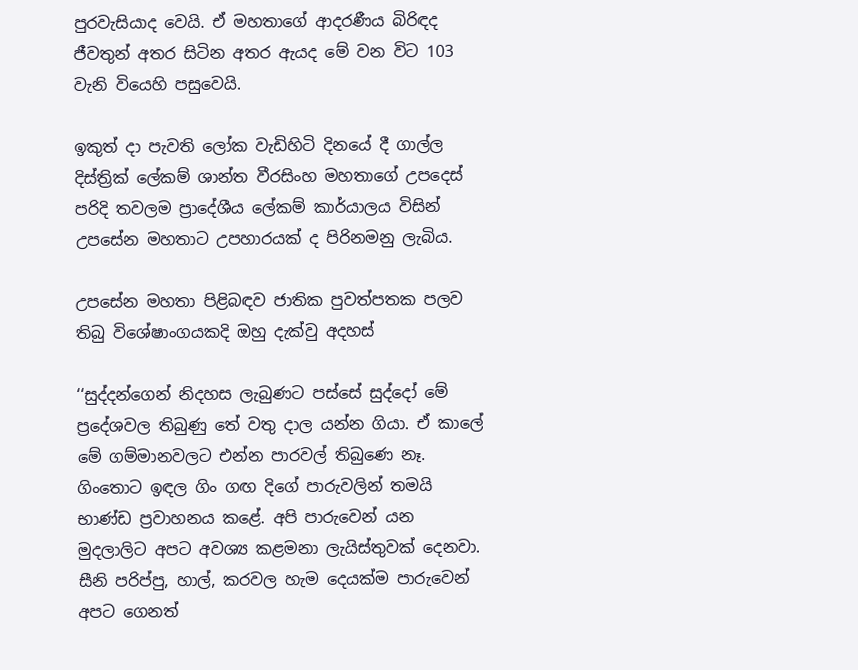පුරවැසියාද වෙයි. ඒ මහතාගේ ආදරණීය බිරිඳද ජීවතුන් අතර සිටින අතර ඇයද මේ වන විට 103 වැනි වියෙහි පසුවෙයි.

ඉකුත් දා පැවති ලෝක වැඩිහිටි දිනයේ දී ගාල්ල දිස්ත්‍රික් ලේකම් ශාන්ත වීරසිංහ මහතාගේ උපදෙස් පරිදි තවලම ප්‍රාදේශීය ලේකම් කාර්යාලය විසින් උපසේන මහතාට උපහාරයක් ද පිරිනමනු ලැබිය.

උපසේන මහතා පිළිබඳව ජාතික පුවත්පතක පලව තිබු විශේෂාංගයකදි ඔහු දැක්වු අදහස්

‘‘සුද්දන්ගෙන් නිදහස ලැබුණට පස්සේ සුද්දෝ මේ ප්‍රදේශවල තිබුණු තේ වතු දාල යන්න ගියා. ඒ කාලේ මේ ගම්මානවලට එන්න පාරවල් තිබුණෙ නෑ. ගිංතොට ඉඳල ගිං ගඟ දිගේ පාරුවලින් තමයි භාණ්ඩ ප්‍රවාහනය කළේ. අපි පාරුවෙන් යන මුදලාලිට අපට අවශ්‍ය කළමනා ලැයිස්තුවක් දෙනවා. සීනි පරිප්පු, හාල්, කරවල හැම දෙයක්ම පාරුවෙන් අපට ගෙනත්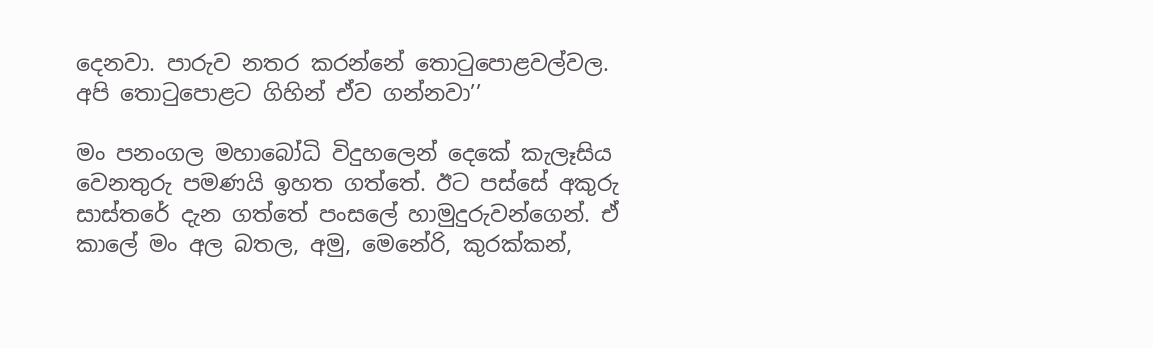දෙනවා. පාරුව නතර කරන්නේ තොටුපොළවල්වල. අපි තොටුපොළට ගිහින් ඒව ගන්නවා’’

මං පනංගල මහාබෝධි විදුහලෙන් දෙකේ කැලෑසිය වෙනතුරු පමණයි ඉහත ගත්තේ. ඊට පස්සේ අකුරු සාස්තරේ දැන ගත්තේ පංසලේ හාමුදුරුවන්ගෙන්. ඒ කාලේ මං අල බතල, අමු, මෙනේරි, කුරක්කන්,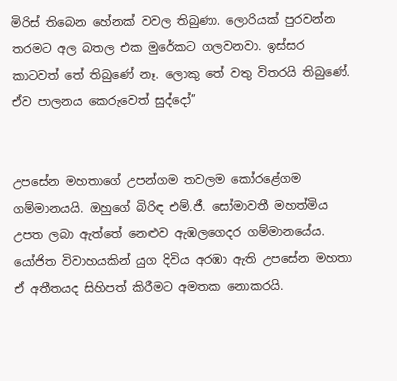මිරිස් තිබෙන හේනක් වවල තිබුණා. ලොරියක් පුරවන්න තරමට අල බතල එක මුරේකට ගලවනවා. ඉස්සර කාටවත් තේ තිබුණේ නෑ. ලොකු තේ වතු විතරයි තිබුණේ. ඒව පාලනය කෙරුවෙත් සුද්දෝ’’


උපසේන මහතාගේ උපන්ගම තවලම කෝරළේගම ගම්මානයයි. ඔහුගේ බිරිඳ එම්.ජී. සෝමාවතී මහත්මිය උපත ලබා ඇත්තේ නෙළුව ඇඹලගෙදර ගම්මානයේය. යෝජිත විවාහයකින් යුග දිවිය අරඹා ඇති උපසේන මහතා ඒ අතීතයද සිහිපත් කිරීමට අමතක නොකරයි.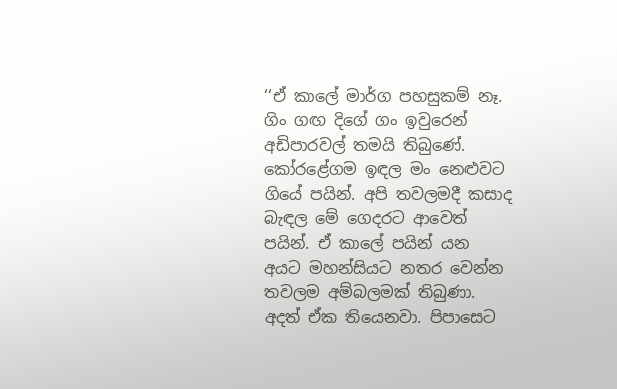‘‘ඒ කාලේ මාර්ග පහසුකම් නෑ. ගිං ගඟ දිගේ ගං ඉවුරෙන් අඩිපාරවල් තමයි තිබුණේ. කෝරළේගම ඉඳල මං නෙළුවට ගියේ පයින්. අපි තවලමදී කසාද බැඳල මේ ගෙදරට ආවෙත් පයින්. ඒ කාලේ පයින් යන අයට මහන්සියට නතර වෙන්න තවලම අම්බලමක් තිබුණා. අදත් ඒක තියෙනවා. පිපාසෙට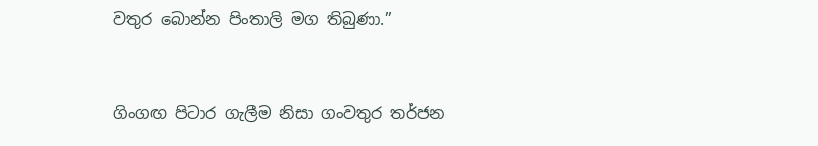වතුර බොන්න පිංතාලි මග තිබුණා.’’


ගිංගඟ පිටාර ගැලීම නිසා ගංවතුර තර්ජන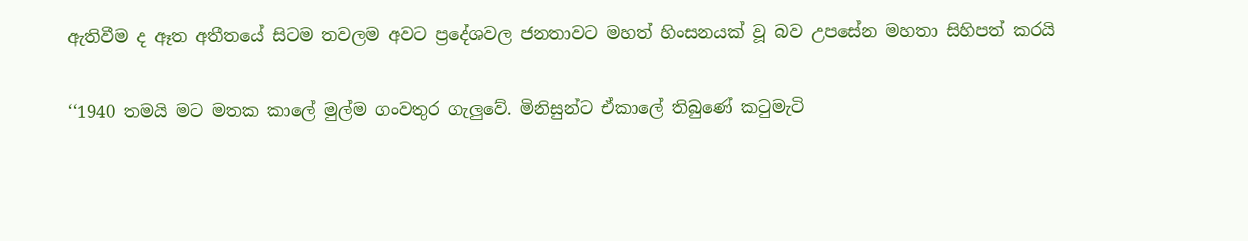ඇතිවීම ද ඈත අතීතයේ සිටම තවලම අවට ප්‍රදේශවල ජනතාවට මහත් හිංසනයක් වූ බව උපසේන මහතා සිහිපත් කරයි

‘‘1940 තමයි මට මතක කාලේ මුල්ම ගංවතුර ගැලුවේ. මිනිසුන්ට ඒකාලේ තිබුණේ කටුමැටි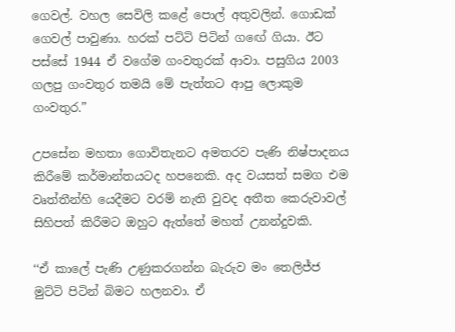ගෙවල්. වහල සෙවිලි කළේ පොල් අතුවලින්. ගොඩක් ගෙවල් පාවුණා. හරක් පට්ටි පිටින් ගඟේ ගියා. ඊට පස්සේ 1944 ඒ වගේම ගංවතුරක් ආවා. පසුගිය 2003 ගලපු ගංවතුර තමයි මේ පැත්තට ආපු ලොකුම ගංවතුර.”

උපසේන මහතා ගොවිතැනට අමතරව පැණි නිෂ්පාදනය කිරීමේ කර්මාන්තයටද හපනෙකි. අද වයසත් සමග එම වෘත්තීන්හි යෙදීමට වරම් නැති වුවද අතීත කෙරුවාවල් සිහිපත් කිරීමට ඔහුට ඇත්තේ මහත් උනන්දුවකි.

‘‘ඒ කාලේ පැණි උණුකරගන්න බැරුව මං තෙලිජ්ජ මුට්ටි පිටින් බිමට හලනවා. ඒ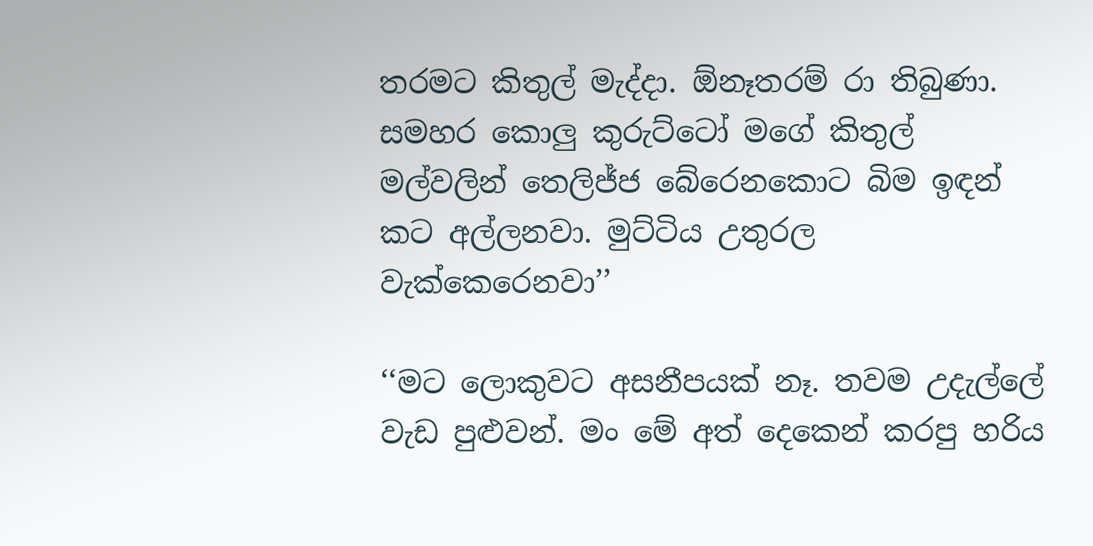තරමට කිතුල් මැද්දා. ඕනෑතරම් රා තිබුණා. සමහර කොලු කුරුට්ටෝ මගේ කිතුල් මල්වලින් තෙලිජ්ජ බේරෙනකොට බිම ඉඳන් කට අල්ලනවා. මුට්ටිය උතුරල වැක්කෙරෙනවා’’

‘‘මට ලොකුවට අසනීපයක් නෑ. තවම උදැල්ලේ වැඩ පුළුවන්. මං මේ අත් දෙකෙන් කරපු හරිය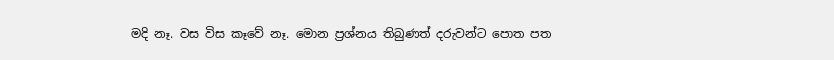මදි නෑ. වස විස කෑවේ නෑ. මොන ප්‍රශ්නය තිබුණත් දරුවන්ට පොත පත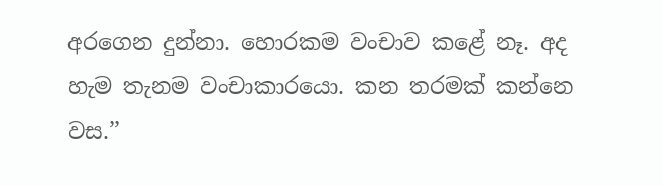අරගෙන දුන්නා. හොරකම වංචාව කළේ නෑ. අද හැම තැනම වංචාකාරයො. කන තරමක් කන්නෙ වස.’’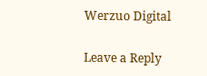Werzuo Digital

Leave a Reply